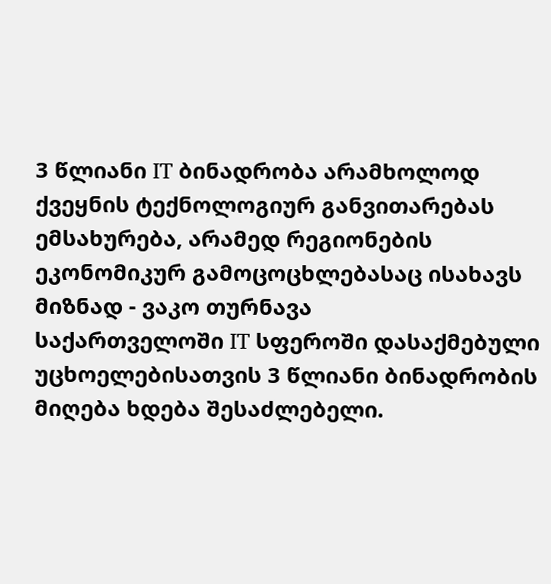3 წლიანი IT ბინადრობა არამხოლოდ ქვეყნის ტექნოლოგიურ განვითარებას ემსახურება, არამედ რეგიონების ეკონომიკურ გამოცოცხლებასაც ისახავს მიზნად - ვაკო თურნავა
საქართველოში IT სფეროში დასაქმებული უცხოელებისათვის 3 წლიანი ბინადრობის მიღება ხდება შესაძლებელი.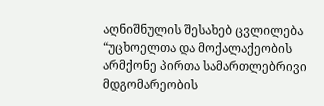აღნიშნულის შესახებ ცვლილება “უცხოელთა და მოქალაქეობის არმქონე პირთა სამართლებრივი მდგომარეობის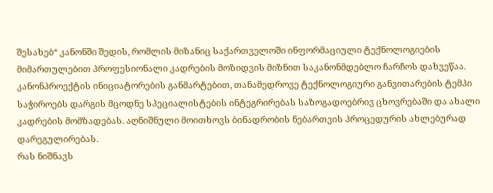შესახებ“ კანონში შედის, რომლის მიზანიც საქართველოში ინფორმაციული ტექნოლოგიების მიმართულებით პროფესიონალი კადრების მოზიდვის მიზნით საკანონმდებლო ჩარჩოს დახვეწაა. კანონპროექტის ინიციატორების განმარტებით, თანამედროვე ტექნოლოგიური განვითარების ტემპი საჭიროებს დარგის მცოდნე სპეციალისტების ინტეგრირებას საზოგადოებრივ ცხოვრებაში და ახალი კადრების მომზადებას. აღნიშნული მოითხოვს ბინადრობის ნებართვის პროცედურის ახლებურად დარეგულირებას.
რას ნიშნავს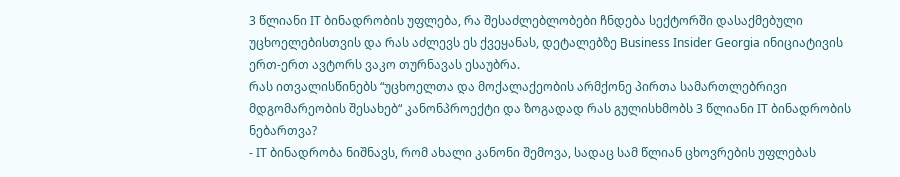3 წლიანი IT ბინადრობის უფლება, რა შესაძლებლობები ჩნდება სექტორში დასაქმებული უცხოელებისთვის და რას აძლევს ეს ქვეყანას, დეტალებზე Business Insider Georgia ინიციატივის ერთ-ერთ ავტორს ვაკო თურნავას ესაუბრა.
რას ითვალისწინებს “უცხოელთა და მოქალაქეობის არმქონე პირთა სამართლებრივი მდგომარეობის შესახებ“ კანონპროექტი და ზოგადად რას გულისხმობს 3 წლიანი IT ბინადრობის ნებართვა?
- IT ბინადრობა ნიშნავს, რომ ახალი კანონი შემოვა, სადაც სამ წლიან ცხოვრების უფლებას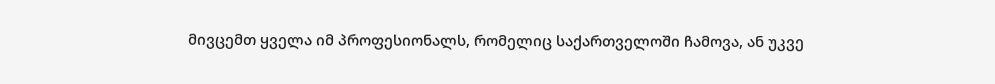მივცემთ ყველა იმ პროფესიონალს, რომელიც საქართველოში ჩამოვა, ან უკვე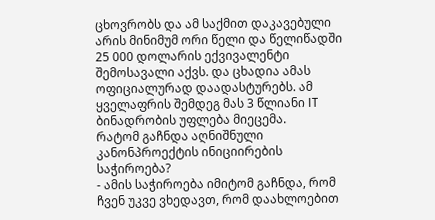ცხოვრობს და ამ საქმით დაკავებული არის მინიმუმ ორი წელი და წელიწადში 25 000 დოლარის ექვივალენტი შემოსავალი აქვს. და ცხადია ამას ოფიციალურად დაადასტურებს. ამ ყველაფრის შემდეგ მას 3 წლიანი IT ბინადრობის უფლება მიეცემა.
რატომ გაჩნდა აღნიშნული კანონპროექტის ინიციირების საჭიროება?
- ამის საჭიროება იმიტომ გაჩნდა, რომ ჩვენ უკვე ვხედავთ, რომ დაახლოებით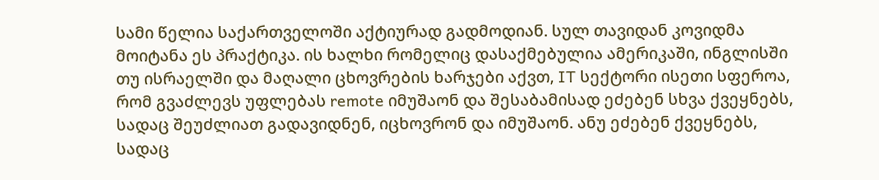სამი წელია საქართველოში აქტიურად გადმოდიან. სულ თავიდან კოვიდმა მოიტანა ეს პრაქტიკა. ის ხალხი რომელიც დასაქმებულია ამერიკაში, ინგლისში თუ ისრაელში და მაღალი ცხოვრების ხარჯები აქვთ, IT სექტორი ისეთი სფეროა, რომ გვაძლევს უფლებას remote იმუშაონ და შესაბამისად ეძებენ სხვა ქვეყნებს, სადაც შეუძლიათ გადავიდნენ, იცხოვრონ და იმუშაონ. ანუ ეძებენ ქვეყნებს, სადაც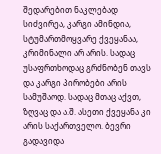შედარებით ნაკლებად სიძვირეა, კარგი ამინდია, სტუმართმოყვარე ქვეყანაა, კრიმინალი არ არის. სადაც უსაფრთხოდაც გრძნობენ თავს და კარგი პირობები არის სამუშაოდ. სადაც მთაც აქვთ, ზღვაც და ა.შ. ასეთი ქვეყანა კი არის საქართველო. ბევრი გადავიდა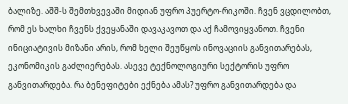ბალიზე. აშშ-ს შემთხვევაში მიდიან უფრო პუერტო-რიკოში. ჩვენ ვცდილობთ, რომ ეს ხალხი ჩვენს ქვეყანაში დავაკავოთ და აქ ჩამოვიყვანოთ. ჩვენი ინიციატივის მიზანი არის, რომ ხელი შეუწყოს ინოვაციის განვითარებას, ეკონომიკის გაძლიერებას. ასევე ტექნოლოგიური სექტორის უფრო განვითარდება. რა ბენეფიტები ექნება ამას? უფრო განვითარდება და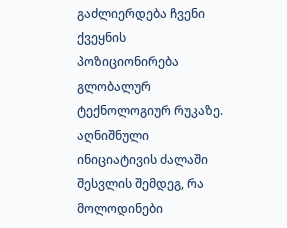გაძლიერდება ჩვენი ქვეყნის პოზიციონირება გლობალურ ტექნოლოგიურ რუკაზე.
აღნიშნული ინიციატივის ძალაში შესვლის შემდეგ, რა მოლოდინები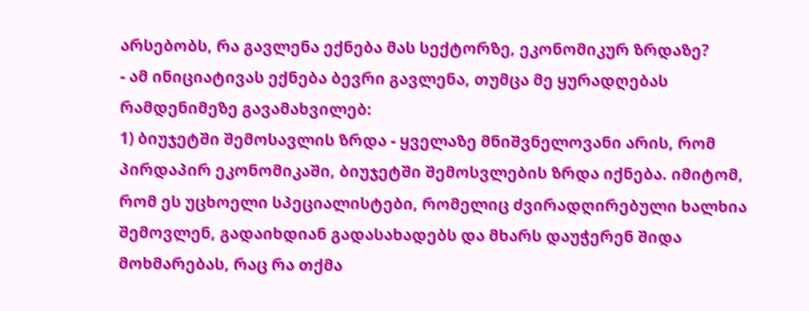არსებობს, რა გავლენა ექნება მას სექტორზე, ეკონომიკურ ზრდაზე?
- ამ ინიციატივას ექნება ბევრი გავლენა, თუმცა მე ყურადღებას რამდენიმეზე გავამახვილებ:
1) ბიუჯეტში შემოსავლის ზრდა - ყველაზე მნიშვნელოვანი არის, რომ პირდაპირ ეკონომიკაში, ბიუჯეტში შემოსვლების ზრდა იქნება. იმიტომ, რომ ეს უცხოელი სპეციალისტები, რომელიც ძვირადღირებული ხალხია შემოვლენ, გადაიხდიან გადასახადებს და მხარს დაუჭერენ შიდა მოხმარებას, რაც რა თქმა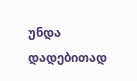უნდა დადებითად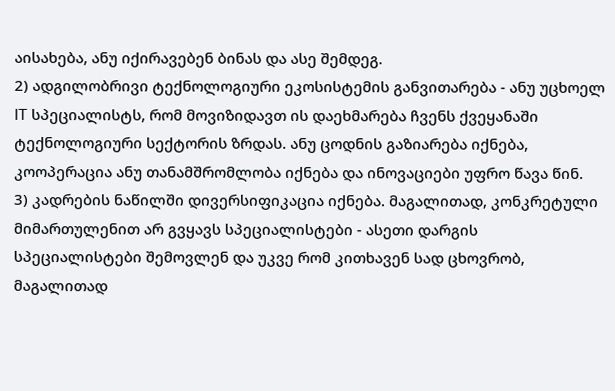აისახება, ანუ იქირავებენ ბინას და ასე შემდეგ.
2) ადგილობრივი ტექნოლოგიური ეკოსისტემის განვითარება - ანუ უცხოელ IT სპეციალისტს, რომ მოვიზიდავთ ის დაეხმარება ჩვენს ქვეყანაში ტექნოლოგიური სექტორის ზრდას. ანუ ცოდნის გაზიარება იქნება, კოოპერაცია ანუ თანამშრომლობა იქნება და ინოვაციები უფრო წავა წინ.
3) კადრების ნაწილში დივერსიფიკაცია იქნება. მაგალითად, კონკრეტული მიმართულენით არ გვყავს სპეციალისტები - ასეთი დარგის სპეციალისტები შემოვლენ და უკვე რომ კითხავენ სად ცხოვრობ, მაგალითად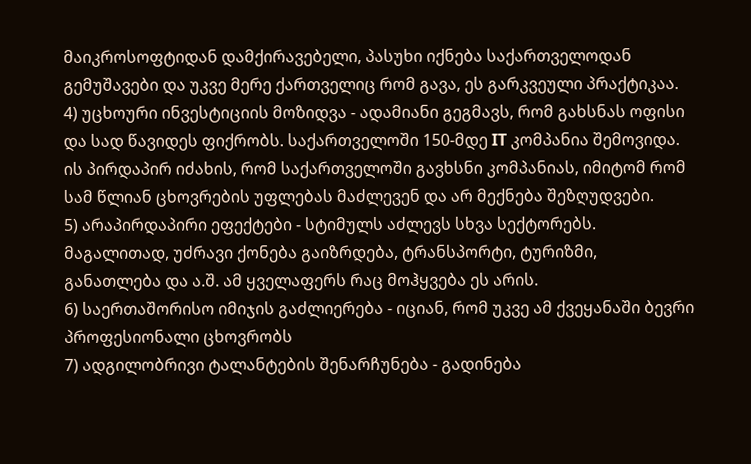მაიკროსოფტიდან დამქირავებელი, პასუხი იქნება საქართველოდან გემუშავები და უკვე მერე ქართველიც რომ გავა, ეს გარკვეული პრაქტიკაა.
4) უცხოური ინვესტიციის მოზიდვა - ადამიანი გეგმავს, რომ გახსნას ოფისი და სად წავიდეს ფიქრობს. საქართველოში 150-მდე IT კომპანია შემოვიდა. ის პირდაპირ იძახის, რომ საქართველოში გავხსნი კომპანიას, იმიტომ რომ სამ წლიან ცხოვრების უფლებას მაძლევენ და არ მექნება შეზღუდვები.
5) არაპირდაპირი ეფექტები - სტიმულს აძლევს სხვა სექტორებს. მაგალითად, უძრავი ქონება გაიზრდება, ტრანსპორტი, ტურიზმი, განათლება და ა.შ. ამ ყველაფერს რაც მოჰყვება ეს არის.
6) საერთაშორისო იმიჯის გაძლიერება - იციან, რომ უკვე ამ ქვეყანაში ბევრი პროფესიონალი ცხოვრობს
7) ადგილობრივი ტალანტების შენარჩუნება - გადინება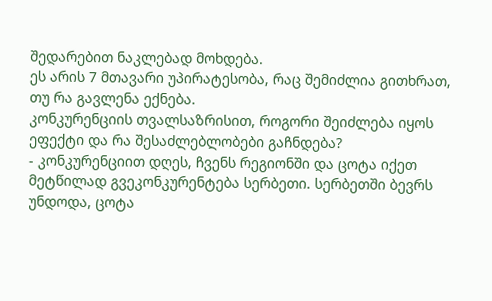შედარებით ნაკლებად მოხდება.
ეს არის 7 მთავარი უპირატესობა, რაც შემიძლია გითხრათ, თუ რა გავლენა ექნება.
კონკურენციის თვალსაზრისით, როგორი შეიძლება იყოს ეფექტი და რა შესაძლებლობები გაჩნდება?
- კონკურენციით დღეს, ჩვენს რეგიონში და ცოტა იქეთ მეტწილად გვეკონკურენტება სერბეთი. სერბეთში ბევრს უნდოდა, ცოტა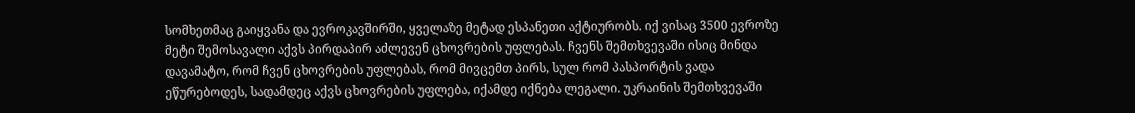სომხეთმაც გაიყვანა და ევროკავშირში, ყველაზე მეტად ესპანეთი აქტიურობს. იქ ვისაც 3500 ევროზე მეტი შემოსავალი აქვს პირდაპირ აძლევენ ცხოვრების უფლებას. ჩვენს შემთხვევაში ისიც მინდა დავამატო, რომ ჩვენ ცხოვრების უფლებას, რომ მივცემთ პირს, სულ რომ პასპორტის ვადა ეწურებოდეს, სადამდეც აქვს ცხოვრების უფლება, იქამდე იქნება ლეგალი. უკრაინის შემთხვევაში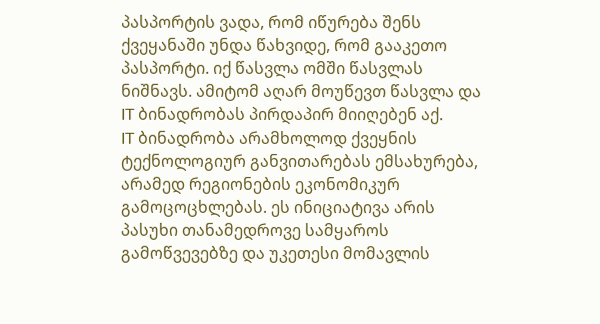პასპორტის ვადა, რომ იწურება შენს ქვეყანაში უნდა წახვიდე, რომ გააკეთო პასპორტი. იქ წასვლა ომში წასვლას ნიშნავს. ამიტომ აღარ მოუწევთ წასვლა და IT ბინადრობას პირდაპირ მიიღებენ აქ.
IT ბინადრობა არამხოლოდ ქვეყნის ტექნოლოგიურ განვითარებას ემსახურება, არამედ რეგიონების ეკონომიკურ გამოცოცხლებას. ეს ინიციატივა არის პასუხი თანამედროვე სამყაროს გამოწვევებზე და უკეთესი მომავლის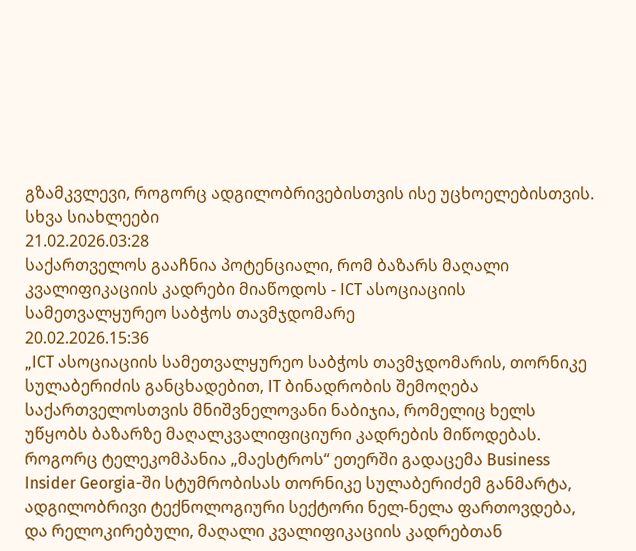გზამკვლევი, როგორც ადგილობრივებისთვის ისე უცხოელებისთვის.
სხვა სიახლეები
21.02.2026.03:28
საქართველოს გააჩნია პოტენციალი, რომ ბაზარს მაღალი კვალიფიკაციის კადრები მიაწოდოს - ICT ასოციაციის სამეთვალყურეო საბჭოს თავმჯდომარე
20.02.2026.15:36
„ICT ასოციაციის სამეთვალყურეო საბჭოს თავმჯდომარის, თორნიკე სულაბერიძის განცხადებით, IT ბინადრობის შემოღება საქართველოსთვის მნიშვნელოვანი ნაბიჯია, რომელიც ხელს უწყობს ბაზარზე მაღალკვალიფიციური კადრების მიწოდებას. როგორც ტელეკომპანია „მაესტროს“ ეთერში გადაცემა Business Insider Georgia-ში სტუმრობისას თორნიკე სულაბერიძემ განმარტა, ადგილობრივი ტექნოლოგიური სექტორი ნელ-ნელა ფართოვდება, და რელოკირებული, მაღალი კვალიფიკაციის კადრებთან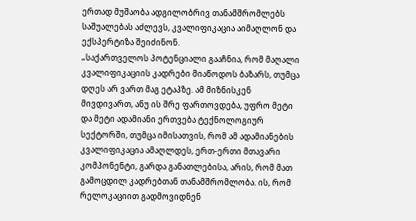ერთად მუშაობა ადგილობრივ თანამშრომლებს საშუალებას აძლევს, კვალიფიკაცია აიმაღლონ და ექსპერტიზა შეიძინონ.
„საქართველოს პოტენციალი გააჩნია, რომ მაღალი კვალიფიკაციის კადრები მიაწოდოს ბაზარს, თუმცა დღეს არ ვართ მაგ ეტაპზე. ამ მიზნისკენ მივდივართ, ანუ ის შრე ფართოვდება, უფრო მეტი და მეტი ადამიანი ერთვება ტექნოლოგიურ სექტორში, თუმცა იმისათვის, რომ ამ ადამიანების კვალიფიკაცია ამაღლდეს, ერთ-ერთი მთავარი კომპონენტი, გარდა განათლებისა, არის, რომ მათ გამოცდილ კადრებთან თანამშრომლობა. ის, რომ რელოკაციით გადმოვიდნენ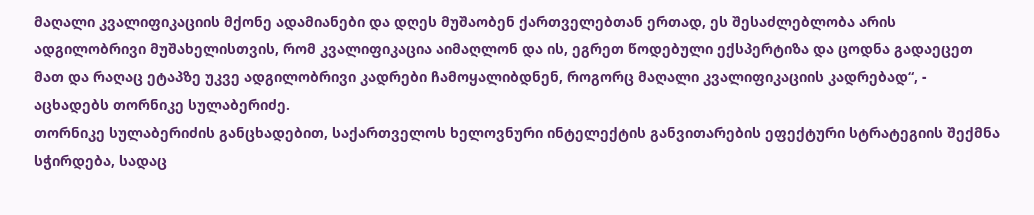მაღალი კვალიფიკაციის მქონე ადამიანები და დღეს მუშაობენ ქართველებთან ერთად, ეს შესაძლებლობა არის ადგილობრივი მუშახელისთვის, რომ კვალიფიკაცია აიმაღლონ და ის, ეგრეთ წოდებული ექსპერტიზა და ცოდნა გადაეცეთ მათ და რაღაც ეტაპზე უკვე ადგილობრივი კადრები ჩამოყალიბდნენ, როგორც მაღალი კვალიფიკაციის კადრებად“, - აცხადებს თორნიკე სულაბერიძე.
თორნიკე სულაბერიძის განცხადებით, საქართველოს ხელოვნური ინტელექტის განვითარების ეფექტური სტრატეგიის შექმნა სჭირდება, სადაც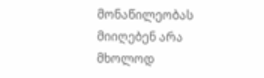მონაწილეობას მიიღებენ არა მხოლოდ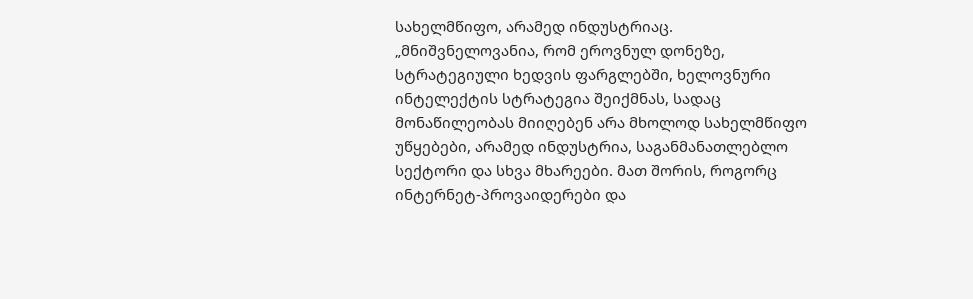სახელმწიფო, არამედ ინდუსტრიაც.
„მნიშვნელოვანია, რომ ეროვნულ დონეზე, სტრატეგიული ხედვის ფარგლებში, ხელოვნური ინტელექტის სტრატეგია შეიქმნას, სადაც მონაწილეობას მიიღებენ არა მხოლოდ სახელმწიფო უწყებები, არამედ ინდუსტრია, საგანმანათლებლო სექტორი და სხვა მხარეები. მათ შორის, როგორც ინტერნეტ-პროვაიდერები და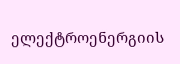ელექტროენერგიის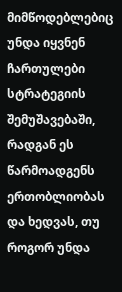მიმწოდებლებიც უნდა იყვნენ ჩართულები სტრატეგიის შემუშავებაში, რადგან ეს წარმოადგენს ერთობლიობას და ხედვას, თუ როგორ უნდა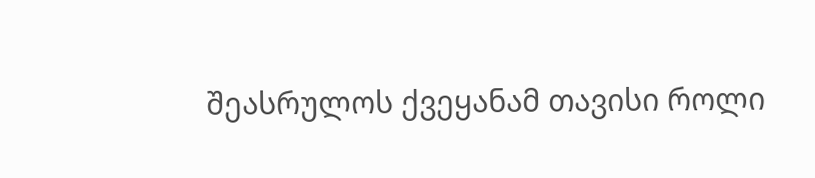შეასრულოს ქვეყანამ თავისი როლი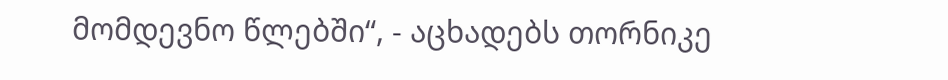მომდევნო წლებში“, - აცხადებს თორნიკე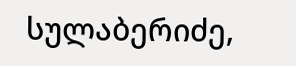სულაბერიძე,